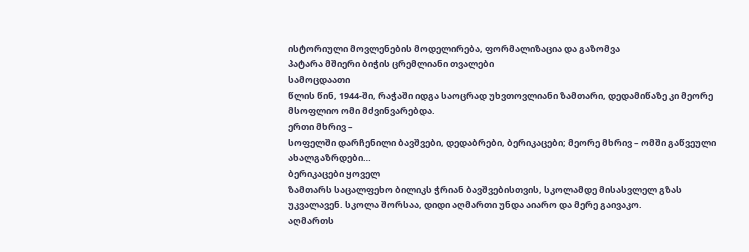ისტორიული მოვლენების მოდელირება, ფორმალიზაცია და გაზომვა
პატარა მშიერი ბიჭის ცრემლიანი თვალები
სამოცდაათი
წლის წინ, 1944-ში, რაჭაში იდგა საოცრად უხვთოვლიანი ზამთარი, დედამიწაზე კი მეორე
მსოფლიო ომი მძვინვარებდა.
ერთი მხრივ –
სოფელში დარჩენილი ბავშვები, დედაბრები, ბერიკაცები; მეორე მხრივ – ომში გაწვეული ახალგაზრდები…
ბერიკაცები ყოველ
ზამთარს საცალფეხო ბილიკს ჭრიან ბავშვებისთვის, სკოლამდე მისასვლელ გზას
უკვალავენ. სკოლა შორსაა, დიდი აღმართი უნდა აიარო და მერე გაივაკო.
აღმართს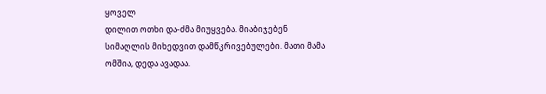ყოველ
დილით ოთხი და-ძმა მიუყვება. მიაბიჯებენ სიმაღლის მიხედვით დამწკრივებულები. მათი მამა
ომშია, დედა ავადაა.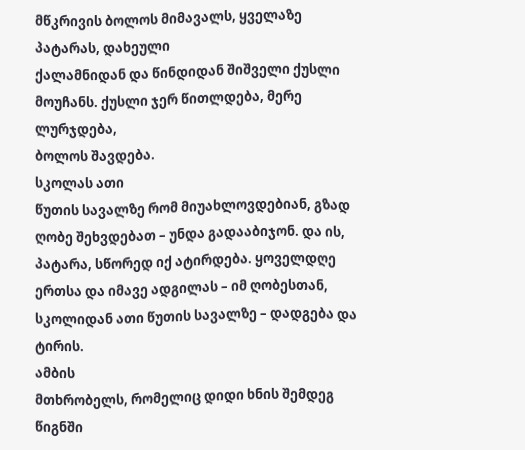მწკრივის ბოლოს მიმავალს, ყველაზე პატარას, დახეული
ქალამნიდან და წინდიდან შიშველი ქუსლი მოუჩანს. ქუსლი ჯერ წითლდება, მერე ლურჯდება,
ბოლოს შავდება.
სკოლას ათი
წუთის სავალზე რომ მიუახლოვდებიან, გზად ღობე შეხვდებათ – უნდა გადააბიჯონ. და ის,
პატარა, სწორედ იქ ატირდება. ყოველდღე ერთსა და იმავე ადგილას – იმ ღობესთან,
სკოლიდან ათი წუთის სავალზე – დადგება და ტირის.
ამბის
მთხრობელს, რომელიც დიდი ხნის შემდეგ წიგნში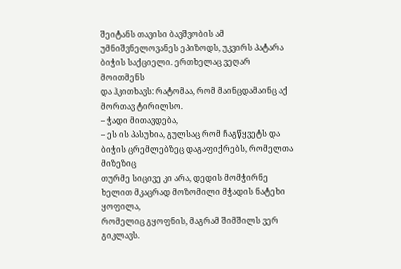შეიტანს თავისი ბავშვობის ამ
უმნიშვნელოვანეს ეპიზოდს, უკვირს პატარა ბიჭის საქციელი. ერთხელაც ვეღარ მოითმენს
და ჰკითხავს: რატომაა, რომ მაინცდამაინც აქ მორთავ ტირილსო.
– ჭადი მითავდება,
– ეს ის პასუხია, გულსაც რომ ჩაგწყვეტს და ბიჭის ცრემლებზეც დაგაფიქრებს, რომელთა მიზეზიც
თურმე სიცივე კი არა, დედის მომჭირნე ხელით მკაცრად მოზომილი მჭადის ნატეხი ყოფილა,
რომელიც გყოფნის, მაგრამ შიმშილს ვერ გიკლავს.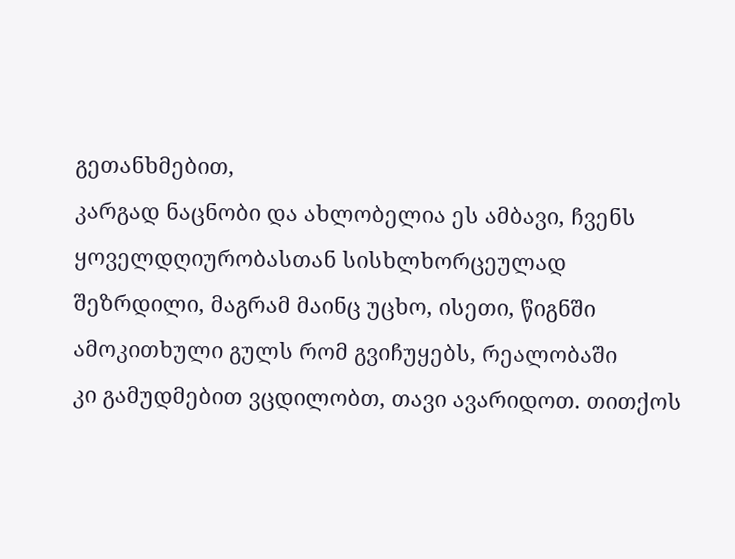გეთანხმებით,
კარგად ნაცნობი და ახლობელია ეს ამბავი, ჩვენს ყოველდღიურობასთან სისხლხორცეულად
შეზრდილი, მაგრამ მაინც უცხო, ისეთი, წიგნში ამოკითხული გულს რომ გვიჩუყებს, რეალობაში
კი გამუდმებით ვცდილობთ, თავი ავარიდოთ. თითქოს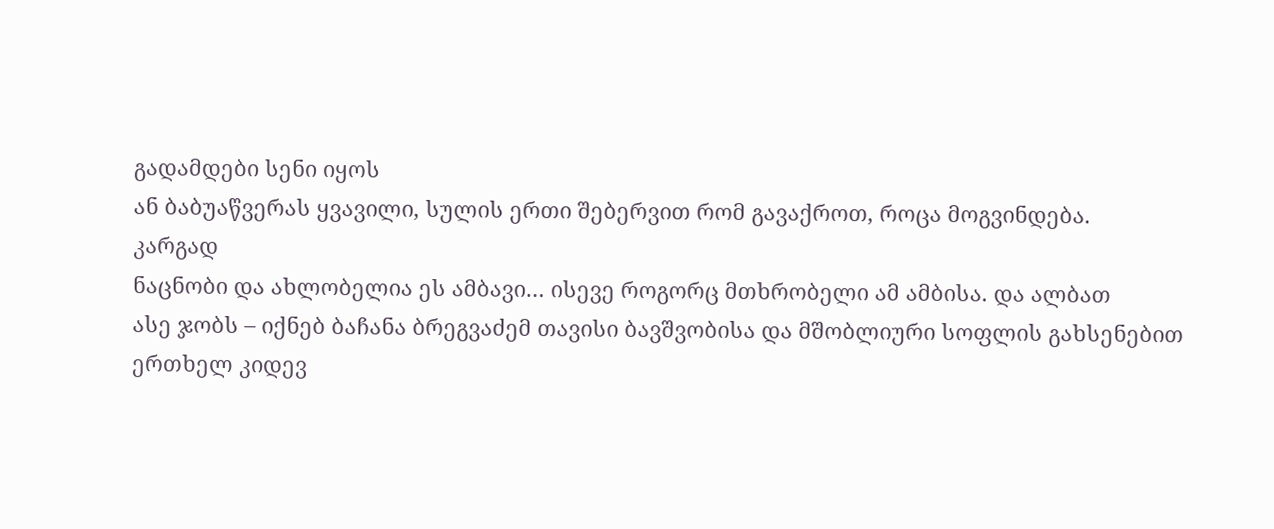გადამდები სენი იყოს
ან ბაბუაწვერას ყვავილი, სულის ერთი შებერვით რომ გავაქროთ, როცა მოგვინდება.
კარგად
ნაცნობი და ახლობელია ეს ამბავი… ისევე როგორც მთხრობელი ამ ამბისა. და ალბათ
ასე ჯობს – იქნებ ბაჩანა ბრეგვაძემ თავისი ბავშვობისა და მშობლიური სოფლის გახსენებით
ერთხელ კიდევ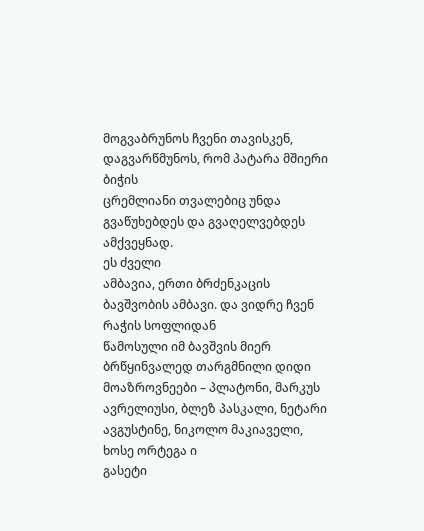მოგვაბრუნოს ჩვენი თავისკენ, დაგვარწმუნოს, რომ პატარა მშიერი ბიჭის
ცრემლიანი თვალებიც უნდა გვაწუხებდეს და გვაღელვებდეს ამქვეყნად.
ეს ძველი
ამბავია, ერთი ბრძენკაცის ბავშვობის ამბავი. და ვიდრე ჩვენ რაჭის სოფლიდან
წამოსული იმ ბავშვის მიერ ბრწყინვალედ თარგმნილი დიდი მოაზროვნეები – პლატონი, მარკუს
ავრელიუსი, ბლეზ პასკალი, ნეტარი ავგუსტინე, ნიკოლო მაკიაველი, ხოსე ორტეგა ი
გასეტი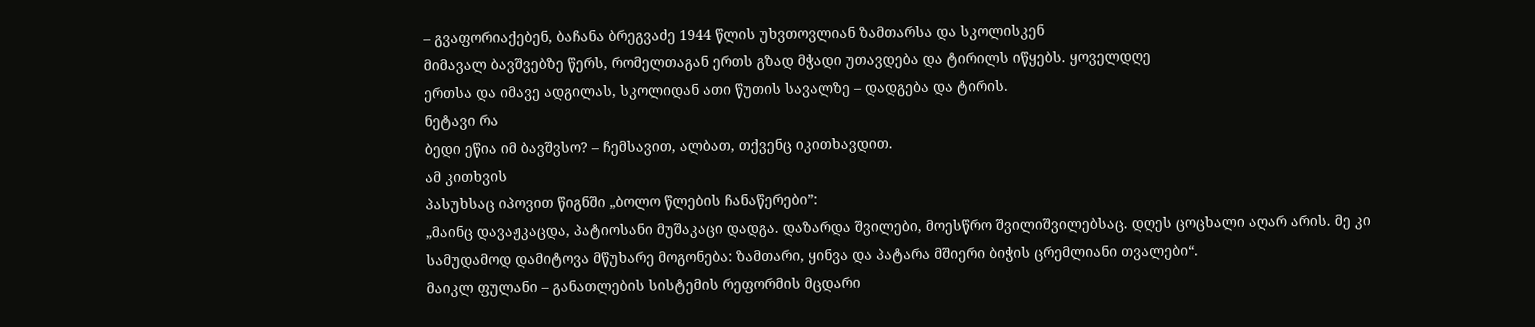– გვაფორიაქებენ, ბაჩანა ბრეგვაძე 1944 წლის უხვთოვლიან ზამთარსა და სკოლისკენ
მიმავალ ბავშვებზე წერს, რომელთაგან ერთს გზად მჭადი უთავდება და ტირილს იწყებს. ყოველდღე
ერთსა და იმავე ადგილას, სკოლიდან ათი წუთის სავალზე – დადგება და ტირის.
ნეტავი რა
ბედი ეწია იმ ბავშვსო? – ჩემსავით, ალბათ, თქვენც იკითხავდით.
ამ კითხვის
პასუხსაც იპოვით წიგნში „ბოლო წლების ჩანაწერები”:
„მაინც დავაჟკაცდა, პატიოსანი მუშაკაცი დადგა. დაზარდა შვილები, მოესწრო შვილიშვილებსაც. დღეს ცოცხალი აღარ არის. მე კი სამუდამოდ დამიტოვა მწუხარე მოგონება: ზამთარი, ყინვა და პატარა მშიერი ბიჭის ცრემლიანი თვალები“.
მაიკლ ფულანი – განათლების სისტემის რეფორმის მცდარი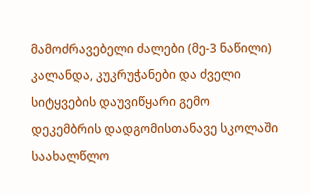მამოძრავებელი ძალები (მე-3 ნაწილი)
კალანდა, კუკრუჭანები და ძველი სიტყვების დაუვიწყარი გემო
დეკემბრის დადგომისთანავე სკოლაში საახალწლო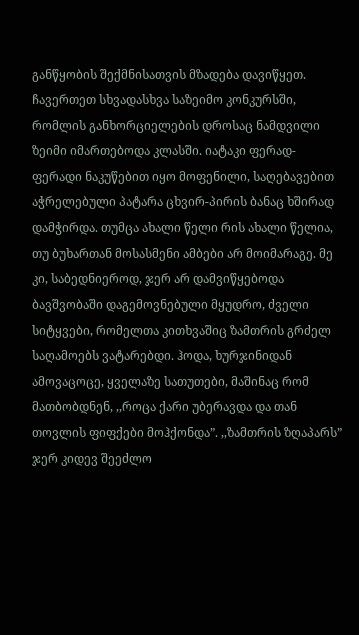განწყობის შექმნისათვის მზადება დავიწყეთ. ჩავერთეთ სხვადასხვა საზეიმო კონკურსში, რომლის განხორციელების დროსაც ნამდვილი ზეიმი იმართებოდა კლასში. იატაკი ფერად-ფერადი ნაკუწებით იყო მოფენილი, საღებავებით აჭრელებული პატარა ცხვირ-პირის ბანაც ხშირად დამჭირდა. თუმცა ახალი წელი რის ახალი წელია, თუ ბუხართან მოსასმენი ამბები არ მოიმარაგე. მე კი, საბედნიეროდ, ჯერ არ დამვიწყებოდა ბავშვობაში დაგემოვნებული მყუდრო, ძველი სიტყვები, რომელთა კითხვაშიც ზამთრის გრძელ საღამოებს ვატარებდი. ჰოდა, ხურჯინიდან ამოვაცოცე, ყველაზე სათუთები, მაშინაც რომ მათბობდნენ, ,,როცა ქარი უბერავდა და თან თოვლის ფიფქები მოჰქონდა”. ,,ზამთრის ზღაპარს” ჯერ კიდევ შეეძლო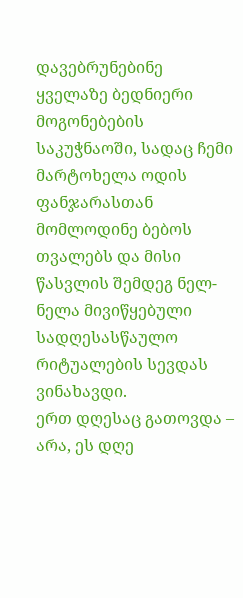დავებრუნებინე ყველაზე ბედნიერი მოგონებების საკუჭნაოში, სადაც ჩემი მარტოხელა ოდის ფანჯარასთან მომლოდინე ბებოს თვალებს და მისი წასვლის შემდეგ ნელ-ნელა მივიწყებული სადღესასწაულო რიტუალების სევდას ვინახავდი.
ერთ დღესაც გათოვდა – არა, ეს დღე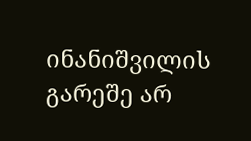ინანიშვილის გარეშე არ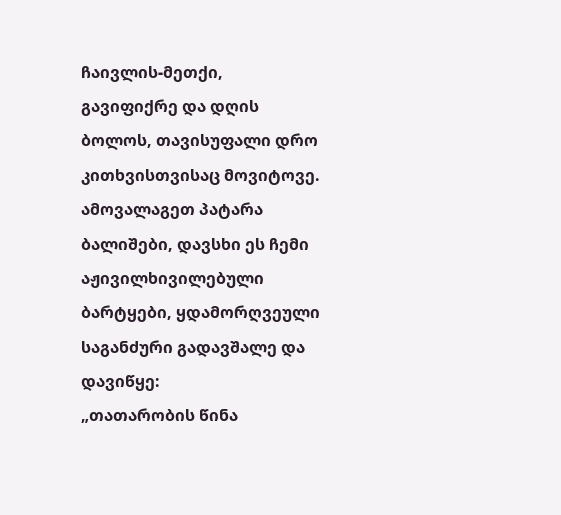ჩაივლის-მეთქი, გავიფიქრე და დღის ბოლოს, თავისუფალი დრო კითხვისთვისაც მოვიტოვე. ამოვალაგეთ პატარა ბალიშები, დავსხი ეს ჩემი აჟივილხივილებული ბარტყები, ყდამორღვეული საგანძური გადავშალე და დავიწყე:
„თათარობის წინა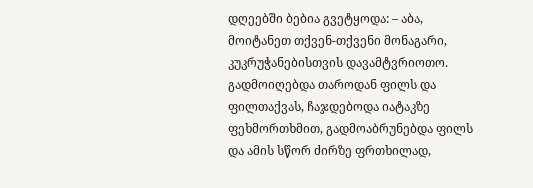დღეებში ბებია გვეტყოდა: – აბა, მოიტანეთ თქვენ-თქვენი მონაგარი, კუკრუჭანებისთვის დავამტვრიოთო. გადმოიღებდა თაროდან ფილს და ფილთაქვას, ჩაჯდებოდა იატაკზე ფეხმორთხმით, გადმოაბრუნებდა ფილს და ამის სწორ ძირზე ფრთხილად,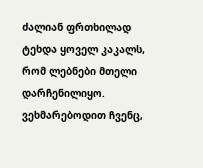ძალიან ფრთხილად ტეხდა ყოველ კაკალს, რომ ლებნები მთელი დარჩენილიყო. ვეხმარებოდით ჩვენც,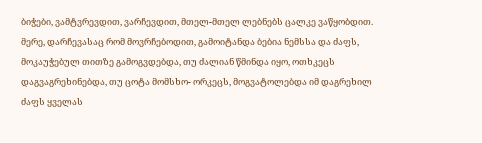ბიჭები, ვამტვრევდით, ვარჩევდით, მთელ-მთელ ლებნებს ცალკე ვაწყობდით. მერე, დარჩევასაც რომ მოვრჩებოდით, გამოიტანდა ბებია ნემსსა და ძაფს, მოკაუჭებულ თითზე გამოგვდებდა, თუ ძალიან წმინდა იყო, ოთხკეცს დაგვაგრეხინებდა, თუ ცოტა მომსხო- ორკეცს, მოგვატოლებდა იმ დაგრეხილ ძაფს ყველას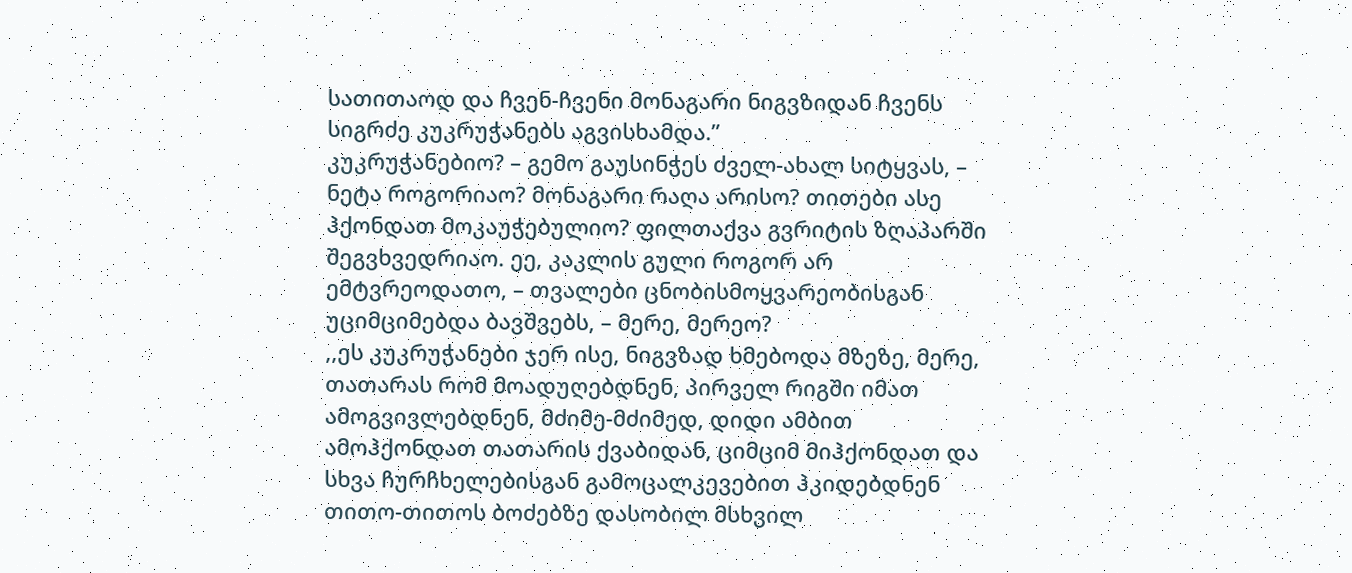სათითაოდ და ჩვენ-ჩვენი მონაგარი ნიგვზიდან ჩვენს სიგრძე კუკრუჭანებს აგვისხამდა.”
კუკრუჭანებიო? – გემო გაუსინჭეს ძველ-ახალ სიტყვას, – ნეტა როგორიაო? მონაგარი რაღა არისო? თითები ასე ჰქონდათ მოკაუჭებულიო? ფილთაქვა გვრიტის ზღაპარში შეგვხვედრიაო. ეე, კაკლის გული როგორ არ ემტვრეოდათო, – თვალები ცნობისმოყვარეობისგან უციმციმებდა ბავშვებს, – მერე, მერეო?
,,ეს კუკრუჭანები ჯერ ისე, ნიგვზად ხმებოდა მზეზე, მერე, თათარას რომ მოადუღებდნენ, პირველ რიგში იმათ ამოგვივლებდნენ, მძიმე-მძიმედ, დიდი ამბით ამოჰქონდათ თათარის ქვაბიდან, ციმციმ მიჰქონდათ და სხვა ჩურჩხელებისგან გამოცალკევებით ჰკიდებდნენ თითო-თითოს ბოძებზე დასობილ მსხვილ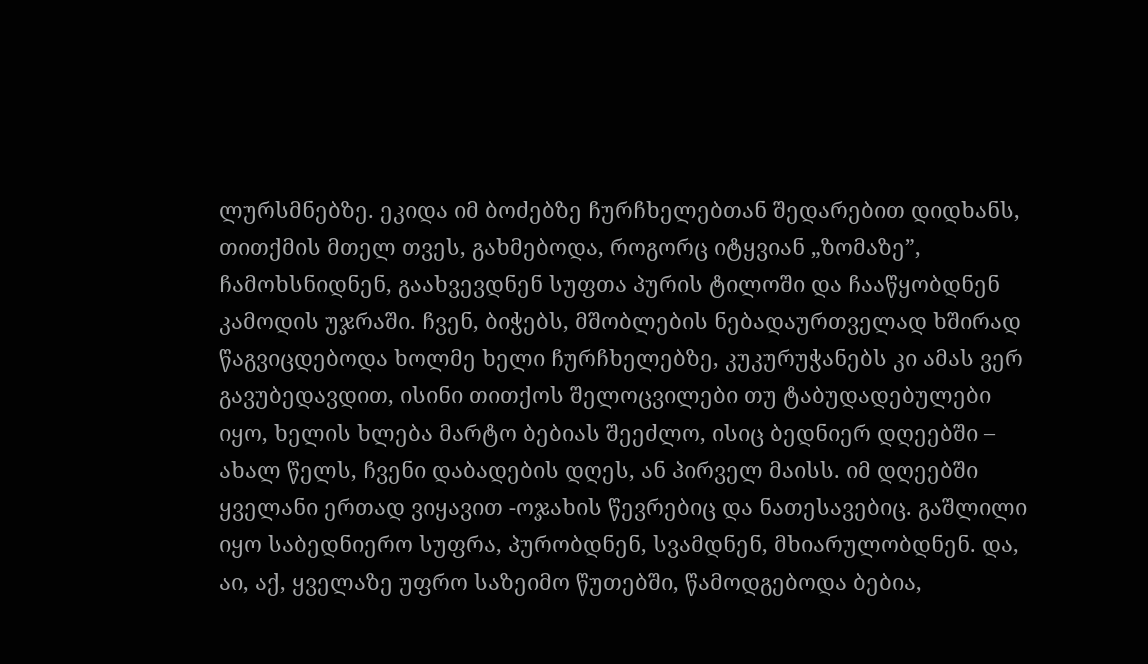ლურსმნებზე. ეკიდა იმ ბოძებზე ჩურჩხელებთან შედარებით დიდხანს, თითქმის მთელ თვეს, გახმებოდა, როგორც იტყვიან „ზომაზე”, ჩამოხსნიდნენ, გაახვევდნენ სუფთა პურის ტილოში და ჩააწყობდნენ კამოდის უჯრაში. ჩვენ, ბიჭებს, მშობლების ნებადაურთველად ხშირად წაგვიცდებოდა ხოლმე ხელი ჩურჩხელებზე, კუკურუჭანებს კი ამას ვერ გავუბედავდით, ისინი თითქოს შელოცვილები თუ ტაბუდადებულები იყო, ხელის ხლება მარტო ბებიას შეეძლო, ისიც ბედნიერ დღეებში – ახალ წელს, ჩვენი დაბადების დღეს, ან პირველ მაისს. იმ დღეებში ყველანი ერთად ვიყავით -ოჯახის წევრებიც და ნათესავებიც. გაშლილი იყო საბედნიერო სუფრა, პურობდნენ, სვამდნენ, მხიარულობდნენ. და, აი, აქ, ყველაზე უფრო საზეიმო წუთებში, წამოდგებოდა ბებია,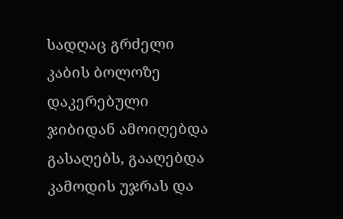სადღაც გრძელი კაბის ბოლოზე დაკერებული ჯიბიდან ამოიღებდა გასაღებს, გააღებდა კამოდის უჯრას და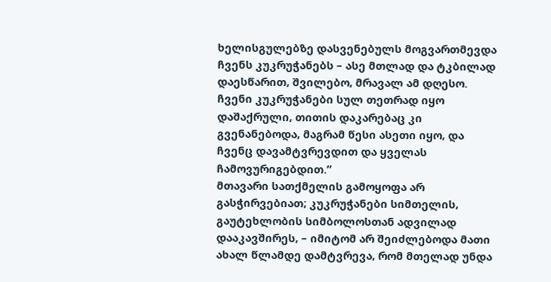ხელისგულებზე დასვენებულს მოგვართმევდა ჩვენს კუკრუჭანებს – ასე მთლად და ტკბილად დაესწარით, შვილებო, მრავალ ამ დღესო. ჩვენი კუკრუჭანები სულ თეთრად იყო დაშაქრული, თითის დაკარებაც კი გვენანებოდა, მაგრამ წესი ასეთი იყო, და ჩვენც დავამტვრევდით და ყველას ჩამოვურიგებდით.”
მთავარი სათქმელის გამოყოფა არ გასჭირვებიათ; კუკრუჭანები სიმთელის, გაუტეხლობის სიმბოლოსთან ადვილად დააკავშირეს, – იმიტომ არ შეიძლებოდა მათი ახალ წლამდე დამტვრევა, რომ მთელად უნდა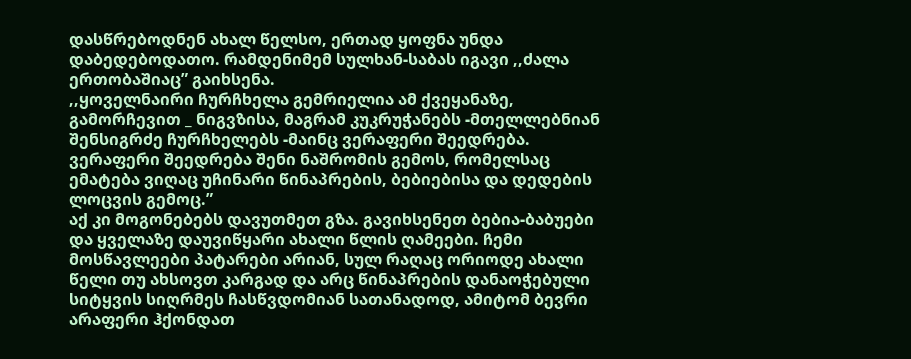დასწრებოდნენ ახალ წელსო, ერთად ყოფნა უნდა დაბედებოდათო. რამდენიმემ სულხან-საბას იგავი ,,ძალა ერთობაშიაც” გაიხსენა.
,,ყოველნაირი ჩურჩხელა გემრიელია ამ ქვეყანაზე, გამორჩევით _ ნიგვზისა, მაგრამ კუკრუჭანებს -მთელლებნიან შენსიგრძე ჩურჩხელებს -მაინც ვერაფერი შეედრება. ვერაფერი შეედრება შენი ნაშრომის გემოს, რომელსაც ემატება ვიღაც უჩინარი წინაპრების, ბებიებისა და დედების ლოცვის გემოც.”
აქ კი მოგონებებს დავუთმეთ გზა. გავიხსენეთ ბებია-ბაბუები და ყველაზე დაუვიწყარი ახალი წლის ღამეები. ჩემი მოსწავლეები პატარები არიან, სულ რაღაც ორიოდე ახალი წელი თუ ახსოვთ კარგად და არც წინაპრების დანაოჭებული სიტყვის სიღრმეს ჩასწვდომიან სათანადოდ, ამიტომ ბევრი არაფერი ჰქონდათ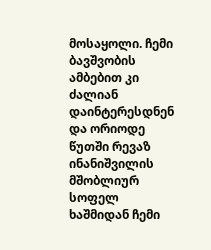მოსაყოლი. ჩემი ბავშვობის ამბებით კი ძალიან დაინტერესდნენ და ორიოდე წუთში რევაზ ინანიშვილის მშობლიურ სოფელ ხაშმიდან ჩემი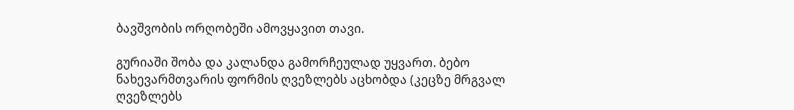ბავშვობის ორღობეში ამოვყავით თავი.

გურიაში შობა და კალანდა გამორჩეულად უყვართ. ბებო ნახევარმთვარის ფორმის ღვეზლებს აცხობდა (კეცზე მრგვალ ღვეზლებს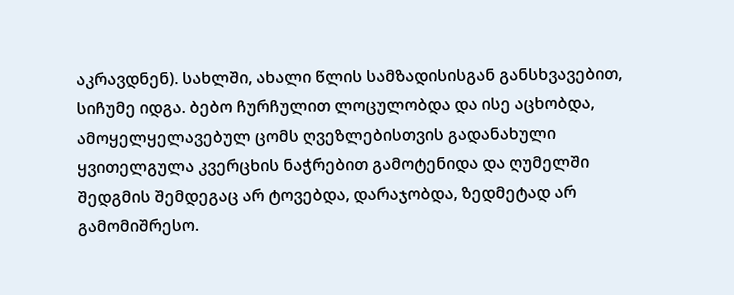აკრავდნენ). სახლში, ახალი წლის სამზადისისგან განსხვავებით, სიჩუმე იდგა. ბებო ჩურჩულით ლოცულობდა და ისე აცხობდა, ამოყელყელავებულ ცომს ღვეზლებისთვის გადანახული ყვითელგულა კვერცხის ნაჭრებით გამოტენიდა და ღუმელში შედგმის შემდეგაც არ ტოვებდა, დარაჯობდა, ზედმეტად არ გამომიშრესო.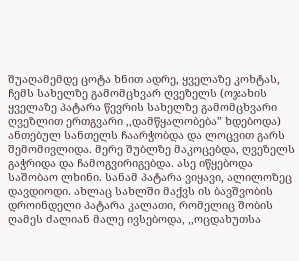შუაღამემდე ცოტა ხნით ადრე, ყველაზე კოხტას, ჩემს სახელზე გამომცხვარ ღვეზელს (ოჯახის ყველაზე პატარა წევრის სახელზე გამომცხვარი ღვეზლით ერთგვარი ,,დამწყალობება” ხდებოდა) ანთებულ სანთელს ჩაარჭობდა და ლოცვით გარს შემომივლიდა. მერე შუბლზე მაკოცებდა, ღვეზელს გაჭრიდა და ჩამოგვირიგებდა. ასე იწყებოდა საშობაო ლხინი. სანამ პატარა ვიყავი, ალილოზეც დავდიოდი. ახლაც სახლში მაქვს ის ბავშვობის დროინდელი პატარა კალათი, რომელიც შობის ღამეს ძალიან მალე ივსებოდა, ,,ოცდახუთსა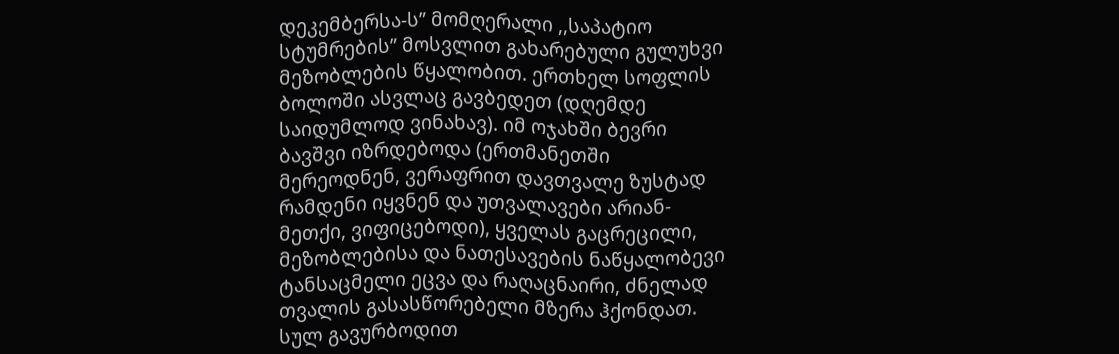დეკემბერსა-ს” მომღერალი ,,საპატიო სტუმრების” მოსვლით გახარებული გულუხვი მეზობლების წყალობით. ერთხელ სოფლის ბოლოში ასვლაც გავბედეთ (დღემდე საიდუმლოდ ვინახავ). იმ ოჯახში ბევრი ბავშვი იზრდებოდა (ერთმანეთში მერეოდნენ, ვერაფრით დავთვალე ზუსტად რამდენი იყვნენ და უთვალავები არიან-მეთქი, ვიფიცებოდი), ყველას გაცრეცილი, მეზობლებისა და ნათესავების ნაწყალობევი ტანსაცმელი ეცვა და რაღაცნაირი, ძნელად თვალის გასასწორებელი მზერა ჰქონდათ. სულ გავურბოდით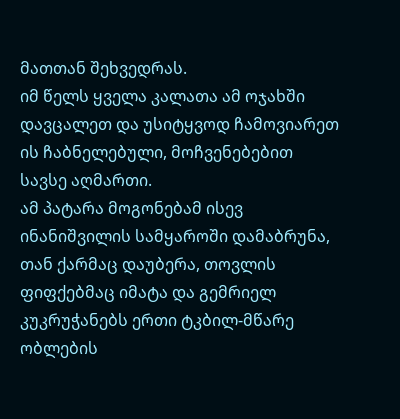მათთან შეხვედრას.
იმ წელს ყველა კალათა ამ ოჯახში დავცალეთ და უსიტყვოდ ჩამოვიარეთ ის ჩაბნელებული, მოჩვენებებით სავსე აღმართი.
ამ პატარა მოგონებამ ისევ ინანიშვილის სამყაროში დამაბრუნა, თან ქარმაც დაუბერა, თოვლის ფიფქებმაც იმატა და გემრიელ კუკრუჭანებს ერთი ტკბილ-მწარე ობლების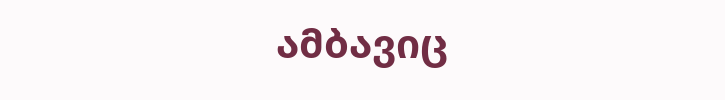ამბავიც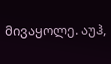მივაყოლე. აუჰ,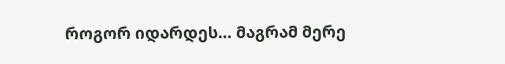როგორ იდარდეს… მაგრამ მერე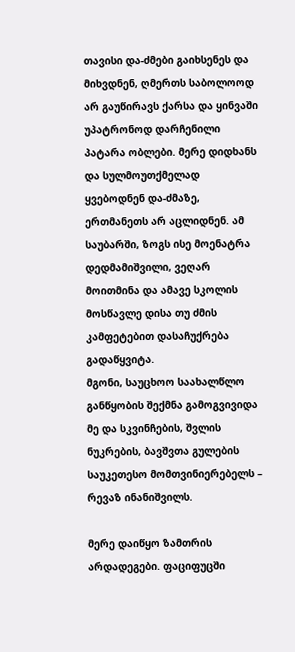თავისი და-ძმები გაიხსენეს და მიხვდნენ, ღმერთს საბოლოოდ არ გაუწირავს ქარსა და ყინვაში უპატრონოდ დარჩენილი პატარა ობლები. მერე დიდხანს და სულმოუთქმელად ყვებოდნენ და-ძმაზე, ერთმანეთს არ აცლიდნენ. ამ საუბარში, ზოგს ისე მოენატრა დედმამიშვილი, ვეღარ მოითმინა და ამავე სკოლის მოსწავლე დისა თუ ძმის კამფეტებით დასაჩუქრება გადაწყვიტა.
მგონი, საუცხოო საახალწლო განწყობის შექმნა გამოგვივიდა მე და სკვინჩების, შვლის ნუკრების, ბავშვთა გულების საუკეთესო მომთვინიერებელს – რევაზ ინანიშვილს.

მერე დაიწყო ზამთრის არდადეგები. ფაციფუცში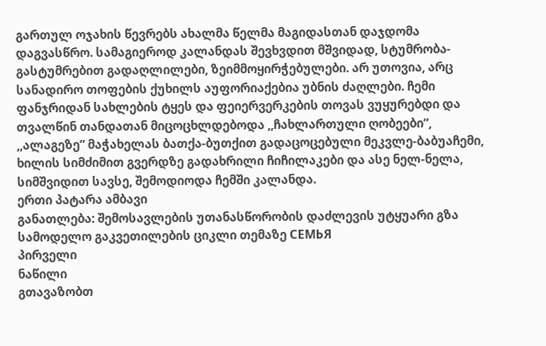გართულ ოჯახის წევრებს ახალმა წელმა მაგიდასთან დაჯდომა დაგვასწრო. სამაგიეროდ კალანდას შევხვდით მშვიდად, სტუმრობა-გასტუმრებით გადაღლილები, ზეიმმოყირჭებულები. არ უთოვია, არც სანადირო თოფების ქუხილს აუფორიაქებია უბნის ძაღლები. ჩემი ფანჯრიდან სახლების ტყეს და ფეიერვერკების თოვას ვუყურებდი და თვალწინ თანდათან მიცოცხლდებოდა ,,ჩახლართული ღობეები”, ,,ალაგეზე” მაჭახელას ბათქა-ბუთქით გადაცოცებული მეკვლე-ბაბუაჩემი, ხილის სიმძიმით გვერდზე გადახრილი ჩიჩილაკები და ასე ნელ-ნელა, სიმშვიდით სავსე, შემოდიოდა ჩემში კალანდა.
ერთი პატარა ამბავი
განათლება: შემოსავლების უთანასწორობის დაძლევის უტყუარი გზა
სამოდელო გაკვეთილების ციკლი თემაზე СЕМЬЯ
პირველი
ნაწილი
გთავაზობთ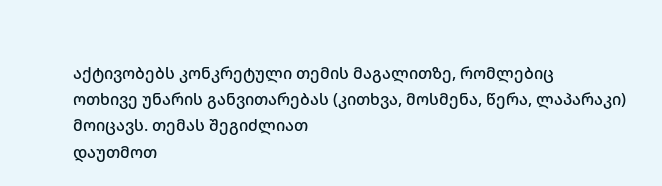აქტივობებს კონკრეტული თემის მაგალითზე, რომლებიც
ოთხივე უნარის განვითარებას (კითხვა, მოსმენა, წერა, ლაპარაკი) მოიცავს. თემას შეგიძლიათ
დაუთმოთ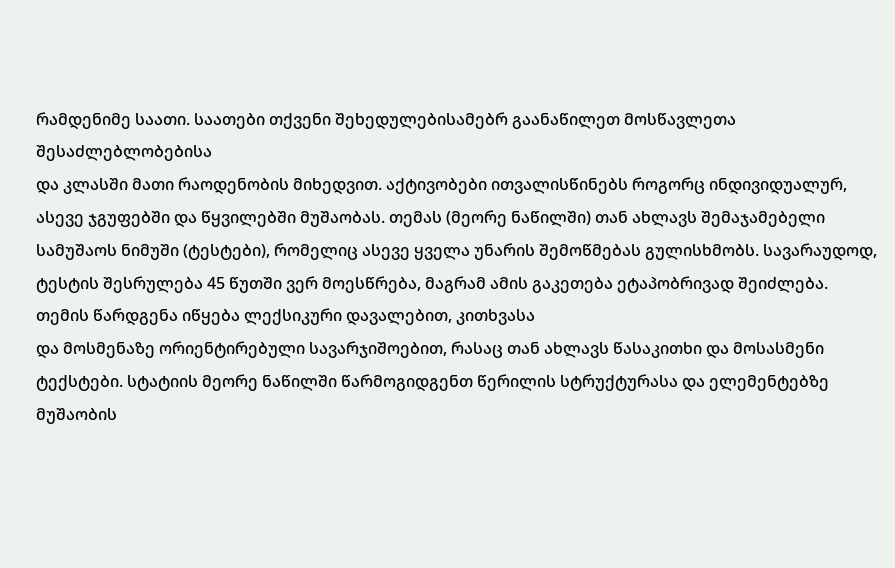რამდენიმე საათი. საათები თქვენი შეხედულებისამებრ გაანაწილეთ მოსწავლეთა შესაძლებლობებისა
და კლასში მათი რაოდენობის მიხედვით. აქტივობები ითვალისწინებს როგორც ინდივიდუალურ,
ასევე ჯგუფებში და წყვილებში მუშაობას. თემას (მეორე ნაწილში) თან ახლავს შემაჯამებელი
სამუშაოს ნიმუში (ტესტები), რომელიც ასევე ყველა უნარის შემოწმებას გულისხმობს. სავარაუდოდ,
ტესტის შესრულება 45 წუთში ვერ მოესწრება, მაგრამ ამის გაკეთება ეტაპობრივად შეიძლება.
თემის წარდგენა იწყება ლექსიკური დავალებით, კითხვასა
და მოსმენაზე ორიენტირებული სავარჯიშოებით, რასაც თან ახლავს წასაკითხი და მოსასმენი
ტექსტები. სტატიის მეორე ნაწილში წარმოგიდგენთ წერილის სტრუქტურასა და ელემენტებზე
მუშაობის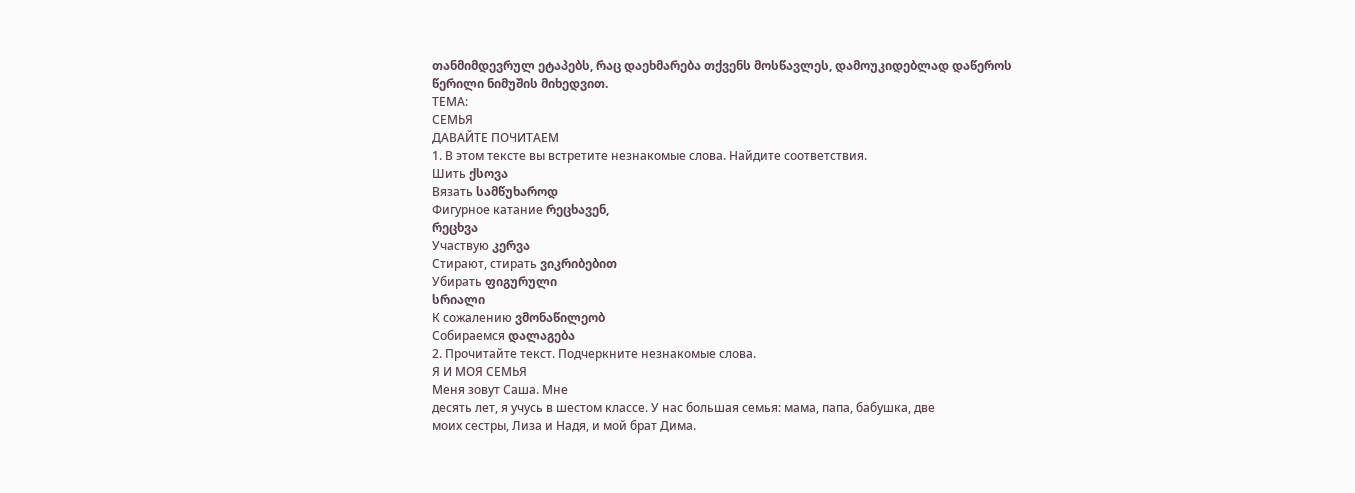თანმიმდევრულ ეტაპებს, რაც დაეხმარება თქვენს მოსწავლეს, დამოუკიდებლად დაწეროს
წერილი ნიმუშის მიხედვით.
ТЕМА:
СЕМЬЯ
ДАВАЙТЕ ПОЧИТАЕМ
1. В этом тексте вы встретите незнакомые слова. Найдите соответствия.
Шить ქსოვა
Вязать სამწუხაროდ
Фигурное катание რეცხავენ,
რეცხვა
Участвую კერვა
Стирают, стирать ვიკრიბებით
Убирать ფიგურული
სრიალი
К сожалению ვმონაწილეობ
Собираемся დალაგება
2. Прочитайте текст. Подчеркните незнакомые слова.
Я И МОЯ СЕМЬЯ
Меня зовут Саша. Мне
десять лет, я учусь в шестом классе. У нас большая семья: мама, папа, бабушка, две
моих сестры, Лиза и Надя, и мой брат Дима.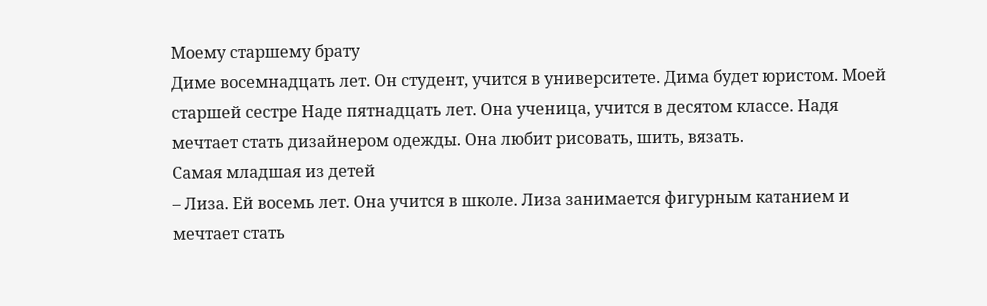Моему старшему брату
Диме восемнадцать лет. Он студент, учится в университете. Дима будет юристом. Моей
старшей сестре Наде пятнадцать лет. Она ученица, учится в десятом классе. Надя
мечтает стать дизайнером одежды. Она любит рисовать, шить, вязать.
Самая младшая из детей
– Лиза. Ей восемь лет. Она учится в школе. Лиза занимается фигурным катанием и
мечтает стать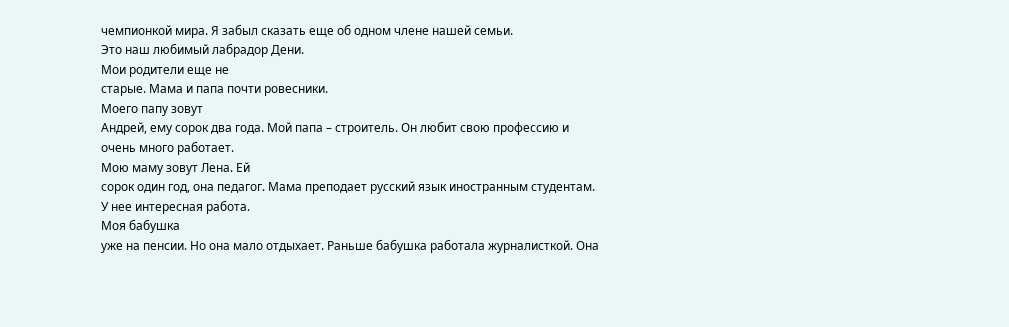чемпионкой мира. Я забыл сказать еще об одном члене нашей семьи.
Это наш любимый лабрадор Дени.
Мои родители еще не
старые. Мама и папа почти ровесники.
Моего папу зовут
Андрей, ему сорок два года. Мой папа – строитель. Он любит свою профессию и
очень много работает.
Мою маму зовут Лена. Ей
сорок один год, она педагог. Мама преподает русский язык иностранным студентам.
У нее интересная работа.
Моя бабушка
уже на пенсии. Но она мало отдыхает. Раньше бабушка работала журналисткой. Она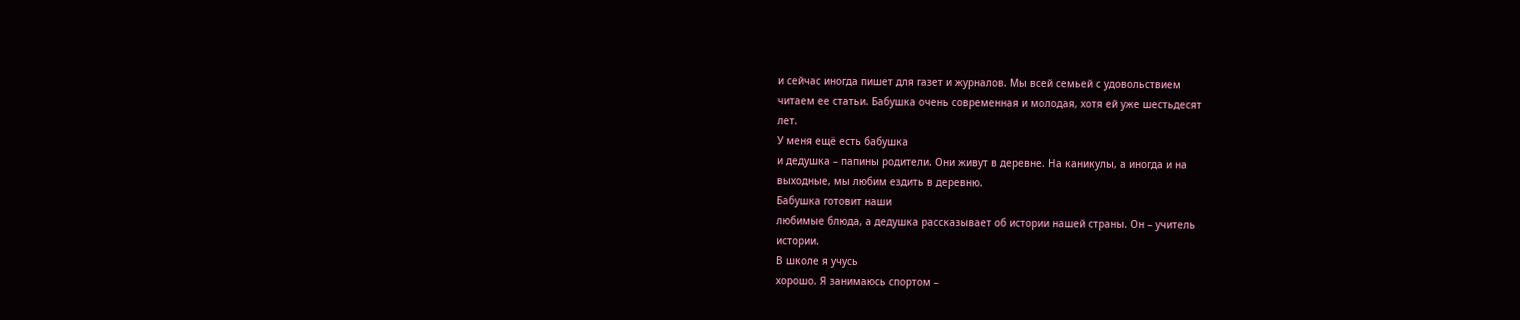и сейчас иногда пишет для газет и журналов. Мы всей семьей с удовольствием
читаем ее статьи. Бабушка очень современная и молодая, хотя ей уже шестьдесят
лет.
У меня ещё есть бабушка
и дедушка – папины родители. Они живут в деревне. На каникулы, а иногда и на
выходные, мы любим ездить в деревню.
Бабушка готовит наши
любимые блюда, а дедушка рассказывает об истории нашей страны. Он – учитель
истории.
В школе я учусь
хорошо. Я занимаюсь спортом –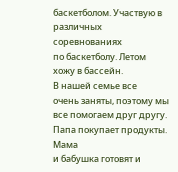баскетболом. Участвую в различных соревнованиях
по баскетболу. Летом хожу в бассейн.
В нашей семье все
очень заняты, поэтому мы все помогаем друг другу. Папа покупает продукты. Мама
и бабушка готовят и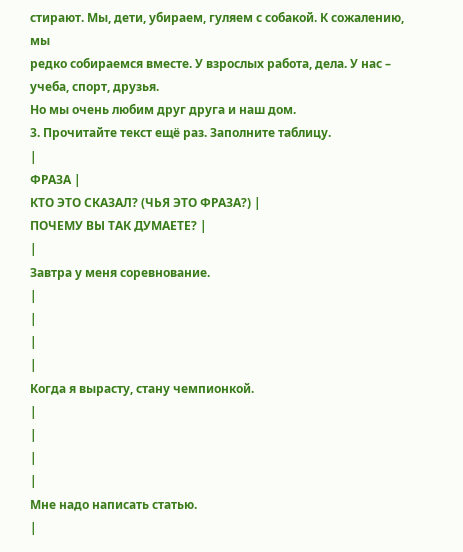стирают. Мы, дети, убираем, гуляем с собакой. К сожалению, мы
редко собираемся вместе. У взрослых работа, дела. У нас – учеба, спорт, друзья.
Но мы очень любим друг друга и наш дом.
3. Прочитайте текст ещё раз. Заполните таблицу.
|
ФРАЗА |
КТО ЭТО СКАЗАЛ? (ЧЬЯ ЭТО ФРАЗА?) |
ПОЧЕМУ ВЫ ТАК ДУМАЕТЕ? |
|
Завтра у меня соревнование.
|
|
|
|
Когда я вырасту, стану чемпионкой.
|
|
|
|
Мне надо написать статью.
|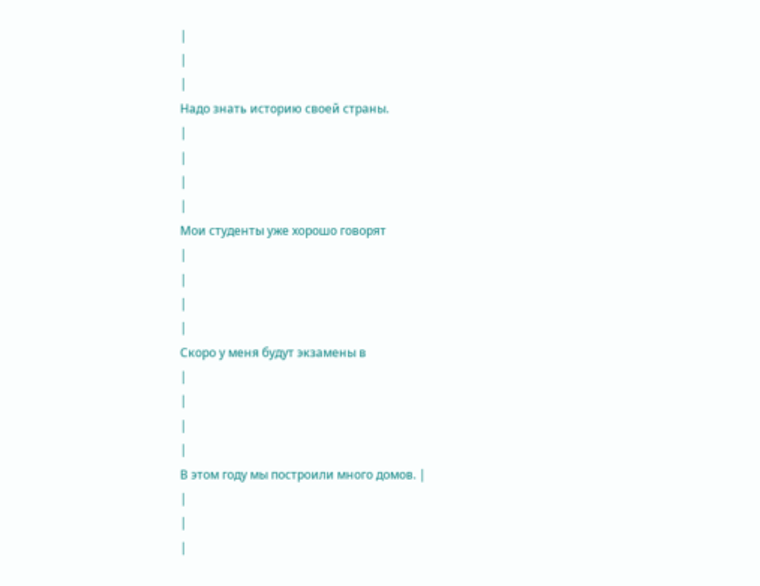|
|
|
Надо знать историю своей страны.
|
|
|
|
Мои студенты уже хорошо говорят
|
|
|
|
Скоро у меня будут экзамены в
|
|
|
|
В этом году мы построили много домов. |
|
|
|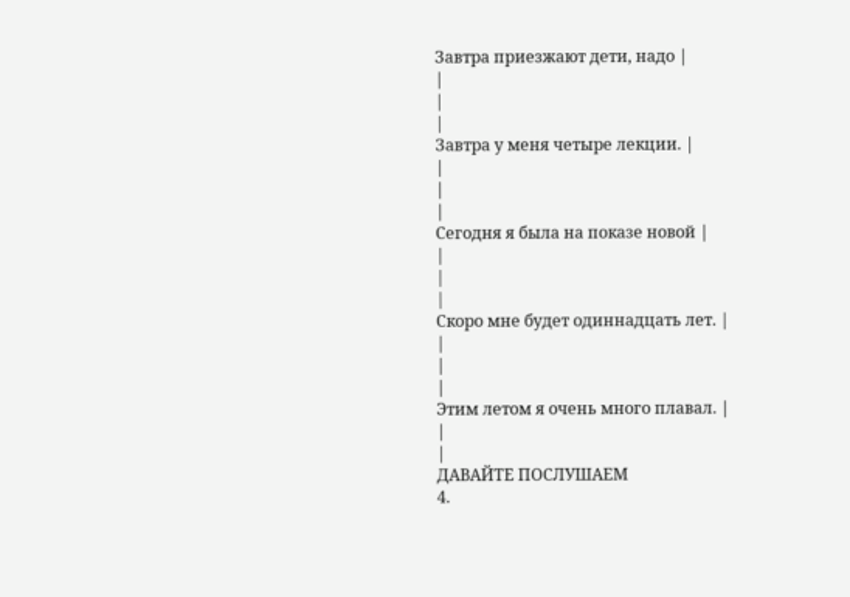Завтра приезжают дети, надо |
|
|
|
Завтра у меня четыре лекции. |
|
|
|
Сегодня я была на показе новой |
|
|
|
Скоро мне будет одиннадцать лет. |
|
|
|
Этим летом я очень много плавал. |
|
|
ДАВАЙТЕ ПОСЛУШАЕМ
4.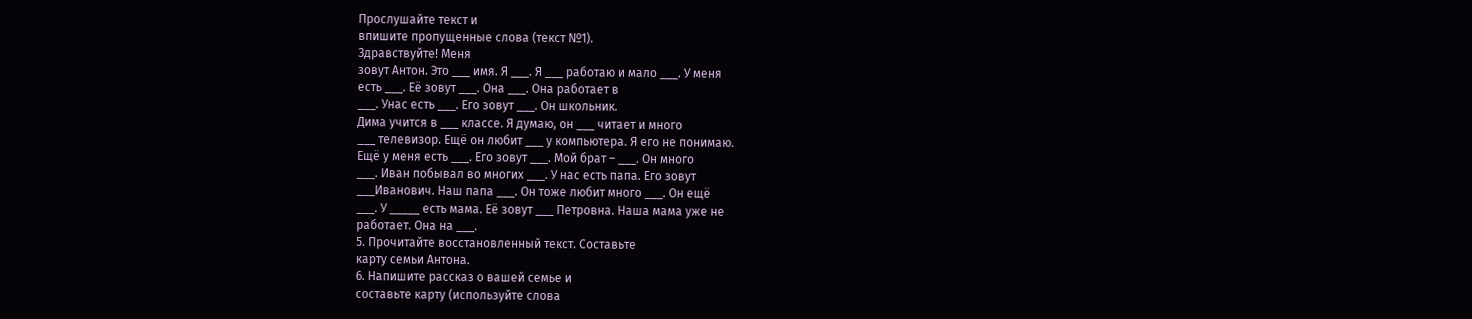Прослушайте текст и
впишите пропущенные слова (текст №1).
Здравствуйте! Меня
зовут Антон. Это ___ имя. Я ___. Я ___ работаю и мало ___. У меня
есть ___. Её зовут ___. Она ___. Она работает в
___. Унас есть ___. Его зовут ___. Он школьник.
Дима учится в ___ классе. Я думаю, он ___ читает и много
___ телевизор. Ещё он любит ___ у компьютера. Я его не понимаю.
Ещё у меня есть ___. Его зовут ___. Мой брат – ___. Он много
___. Иван побывал во многих ___. У нас есть папа. Его зовут
___Иванович. Наш папа ___. Он тоже любит много ___. Он ещё
___. У _____ есть мама. Её зовут ___ Петровна. Наша мама уже не
работает. Она на ___.
5. Прочитайте восстановленный текст. Составьте
карту семьи Антона.
6. Напишите рассказ о вашей семье и
составьте карту (используйте слова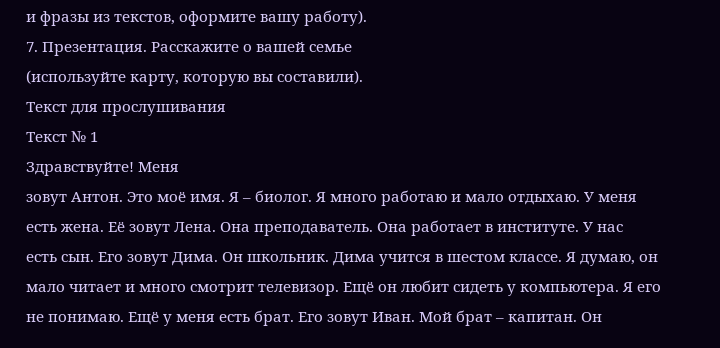и фразы из текстов, оформите вашу работу).
7. Презентация. Расскажите о вашей семье
(используйте карту, которую вы составили).
Текст для прослушивания
Текст № 1
Здравствуйте! Меня
зовут Антон. Это моё имя. Я – биолог. Я много работаю и мало отдыхаю. У меня
есть жена. Её зовут Лена. Она преподаватель. Она работает в институте. У нас
есть сын. Его зовут Дима. Он школьник. Дима учится в шестом классе. Я думаю, он
мало читает и много смотрит телевизор. Ещё он любит сидеть у компьютера. Я его
не понимаю. Ещё у меня есть брат. Его зовут Иван. Мой брат – капитан. Он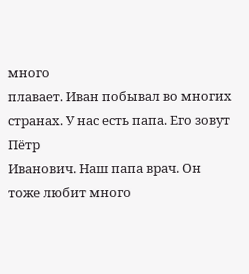много
плавает. Иван побывал во многих странах. У нас есть папа. Его зовут Пётр
Иванович. Наш папа врач. Он тоже любит много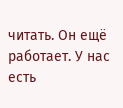читать. Он ещё работает. У нас
есть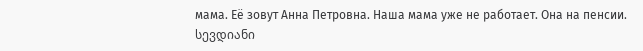мама. Её зовут Анна Петровна. Наша мама уже не работает. Она на пенсии.
სევდიანი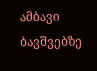ამბავი ბავშვებზე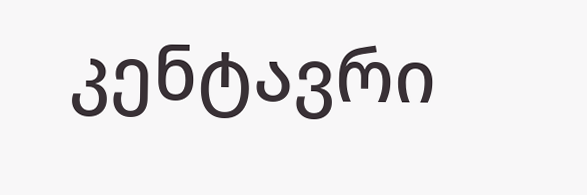კენტავრი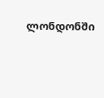ლონდონში